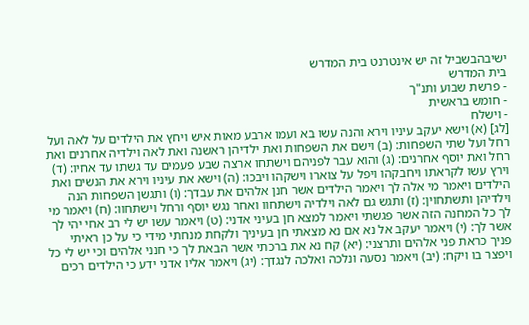ישיבהבשביל זה יש אינטרנט בית המדרש
בית המדרש
- פרשת שבוע ותנ"ך
- חומש בראשית
- וישלח
[לג] (א) וישא יעקב עיניו וירא והנה עשו בא ועמו ארבע מאות איש ויחץ את הילדים על לאה ועל רחל ועל שתי השפחות: (ב) וישם את השפחות ואת ילדיהן ראשנה ואת לאה וילדיה אחרנים ואת רחל ואת יוסף אחרנים: (ג) והוא עבר לפניהם וישתחו ארצה שבע פעמים עד גשתו עד אחיו: (ד) וירץ עשו לקראתו ויחבקהו ויפל על צוארו וישקהו ויבכו: (ה) וישא את עיניו וירא את הנשים ואת הילדים ויאמר מי אלה לך ויאמר הילדים אשר חנן אלהים את עבדך: (ו) ותגשן השפחות הנה וילדיהן ותשתחוין: (ז) ותגש גם לאה וילדיה וישתחוו ואחר נגש יוסף ורחל וישתחוו: (ח) ויאמר מי לך כל המחנה הזה אשר פגשתי ויאמר למצא חן בעיני אדני: (ט) ויאמר עשו יש לי רב אחי יהי לך אשר לך: (י) ויאמר יעקב אל נא אם נא מצאתי חן בעיניך ולקחת מנחתי מידי כי על כן ראיתי פניך כראת פני אלהים ותרצני: (יא) קח נא את ברכתי אשר הבאת לך כי חנני אלהים וכי יש לי כל ויפצר בו ויקח: (יב) ויאמר נסעה ונלכה ואלכה לנגדך: (יג) ויאמר אליו אדני ידע כי הילדים רכים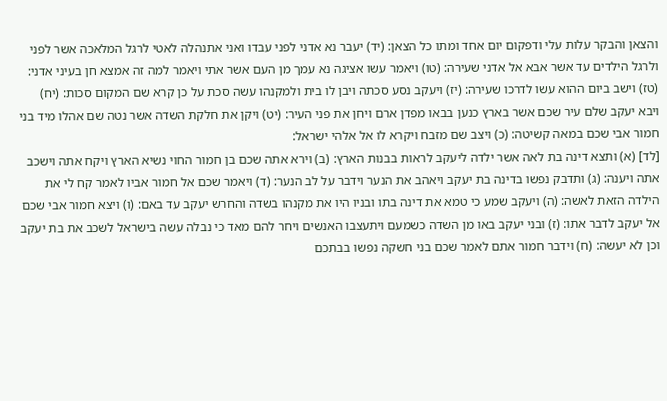והצאן והבקר עלות עלי ודפקום יום אחד ומתו כל הצאן: (יד) יעבר נא אדני לפני עבדו ואני אתנהלה לאטי לרגל המלאכה אשר לפני ולרגל הילדים עד אשר אבא אל אדני שעירה: (טו) ויאמר עשו אציגה נא עמך מן העם אשר אתי ויאמר למה זה אמצא חן בעיני אדני: (טז) וישב ביום ההוא עשו לדרכו שעירה: (יז) ויעקב נסע סכתה ויבן לו בית ולמקנהו עשה סכת על כן קרא שם המקום סכות: (יח) ויבא יעקב שלם עיר שכם אשר בארץ כנען בבאו מפדן ארם ויחן את פני העיר: (יט) ויקן את חלקת השדה אשר נטה שם אהלו מיד בני חמור אבי שכם במאה קשיטה: (כ) ויצב שם מזבח ויקרא לו אל אלהי ישראל:
[לד] (א) ותצא דינה בת לאה אשר ילדה ליעקב לראות בבנות הארץ: (ב) וירא אתה שכם בן חמור החוי נשיא הארץ ויקח אתה וישכב אתה ויענה: (ג) ותדבק נפשו בדינה בת יעקב ויאהב את הנער וידבר על לב הנער: (ד) ויאמר שכם אל חמור אביו לאמר קח לי את הילדה הזאת לאשה: (ה) ויעקב שמע כי טמא את דינה בתו ובניו היו את מקנהו בשדה והחרש יעקב עד באם: (ו) ויצא חמור אבי שכם אל יעקב לדבר אתו: (ז) ובני יעקב באו מן השדה כשמעם ויתעצבו האנשים ויחר להם מאד כי נבלה עשה בישראל לשכב את בת יעקב וכן לא יעשה: (ח) וידבר חמור אתם לאמר שכם בני חשקה נפשו בבתכם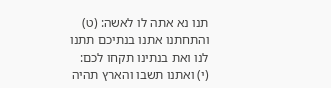תנו נא אתה לו לאשה: (ט) והתחתנו אתנו בנתיכם תתנו לנו ואת בנתינו תקחו לכם: (י) ואתנו תשבו והארץ תהיה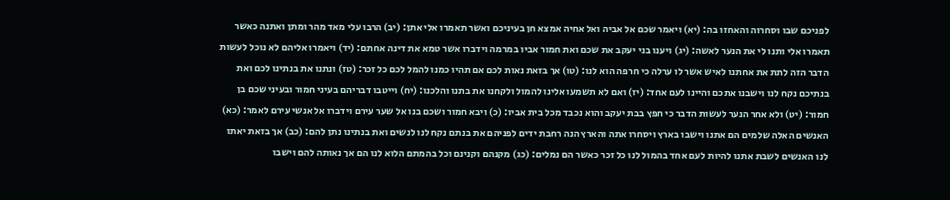לפניכם שבו וסחרוה והאחזו בה: (יא) ויאמר שכם אל אביה ואל אחיה אמצא חן בעיניכם ואשר תאמרו אלי אתן: (יב) הרבו עלי מאד מהר ומתן ואתנה כאשר תאמרו אלי ותנו לי את הנער לאשה: (יג) ויענו בני יעקב את שכם ואת חמור אביו במרמה וידברו אשר טמא את דינה אחתם: (יד) ויאמרו אליהם לא נוכל לעשות הדבר הזה לתת את אחתנו לאיש אשר לו ערלה כי חרפה הוא לנו: (טו) אך בזאת נאות לכם אם תהיו כמנו להמל לכם כל זכר: (טז) ונתנו את בנתינו לכם ואת בנתיכם נקח לנו וישבנו אתכם והיינו לעם אחד: (יז) ואם לא תשמעו אלינו להמול ולקחנו את בתנו והלכנו: (יח) וייטבו דבריהם בעיני חמור ובעיני שכם בן חמור: (יט) ולא אחר הנער לעשות הדבר כי חפץ בבת יעקב והוא נכבד מכל בית אביו: (כ) ויבא חמור ושכם בנו אל שער עירם וידברו אל אנשי עירם לאמר: (כא) האנשים האלה שלמים הם אתנו וישבו בארץ ויסחרו אתה והארץ הנה רחבת ידים לפניהם את בנתם נקח לנו לנשים ואת בנתינו נתן להם: (כב) אך בזאת יאתו לנו האנשים לשבת אתנו להיות לעם אחד בהמול לנו כל זכר כאשר הם נמלים: (כג) מקנהם וקנינם וכל בהמתם הלוא לנו הם אך נאותה להם וישבו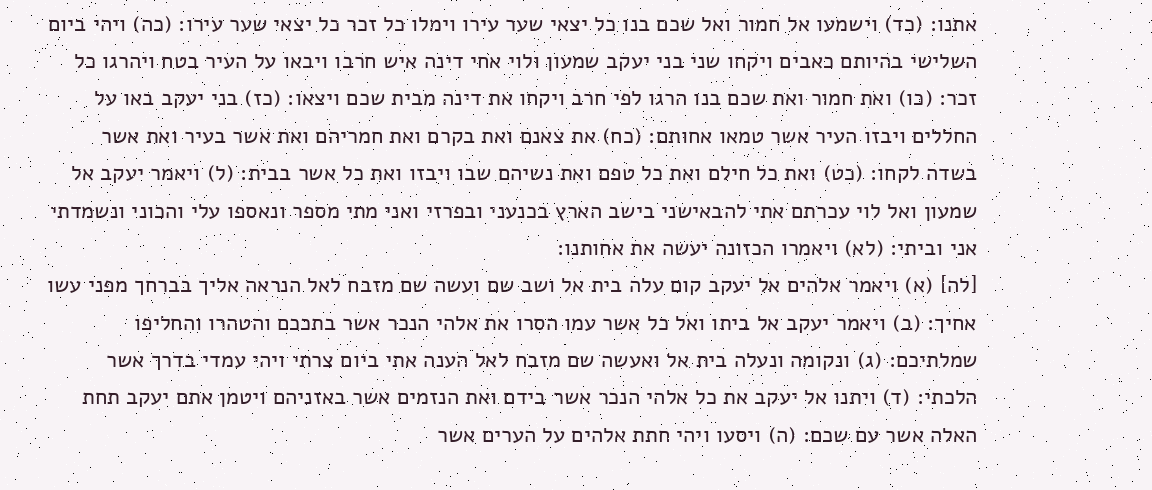אתנו: (כד) וישמעו אל חמור ואל שכם בנו כל יצאי שער עירו וימלו כל זכר כל יצאי שער עירו: (כה) ויהי ביום השלישי בהיותם כאבים ויקחו שני בני יעקב שמעון ולוי אחי דינה איש חרבו ויבאו על העיר בטח ויהרגו כל זכר: (כו) ואת חמור ואת שכם בנו הרגו לפי חרב ויקחו את דינה מבית שכם ויצאו: (כז) בני יעקב באו על החללים ויבזו העיר אשר טמאו אחותם: (כח) את צאנם ואת בקרם ואת חמריהם ואת אשר בעיר ואת אשר בשדה לקחו: (כט) ואת כל חילם ואת כל טפם ואת נשיהם שבו ויבזו ואת כל אשר בבית: (ל) ויאמר יעקב אל שמעון ואל לוי עכרתם אתי להבאישני בישב הארץ בכנעני ובפרזי ואני מתי מספר ונאספו עלי והכוני ונשמדתי אני וביתי: (לא) ויאמרו הכזונה יעשה את אחותנו:
[לה] (א) ויאמר אלהים אל יעקב קום עלה בית אל ושב שם ועשה שם מזבח לאל הנראה אליך בברחך מפני עשו אחיך: (ב) ויאמר יעקב אל ביתו ואל כל אשר עמו הסרו את אלהי הנכר אשר בתככם והטהרו והחליפו שמלתיכם: (ג) ונקומה ונעלה בית אל ואעשה שם מזבח לאל הענה אתי ביום צרתי ויהי עמדי בדרך אשר הלכתי: (ד) ויתנו אל יעקב את כל אלהי הנכר אשר בידם ואת הנזמים אשר באזניהם ויטמן אתם יעקב תחת האלה אשר עם שכם: (ה) ויסעו ויהי חתת אלהים על הערים אשר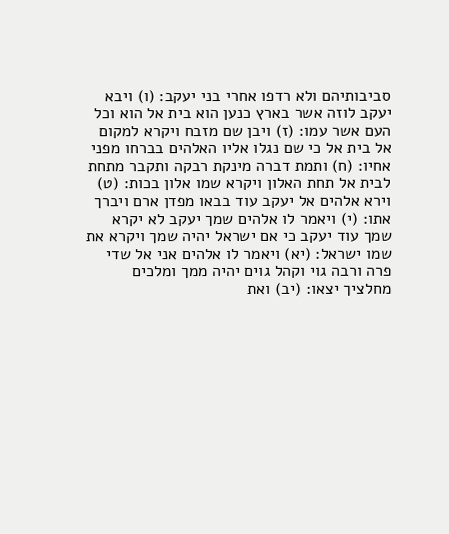סביבותיהם ולא רדפו אחרי בני יעקב: (ו) ויבא יעקב לוזה אשר בארץ כנען הוא בית אל הוא וכל העם אשר עמו: (ז) ויבן שם מזבח ויקרא למקום אל בית אל כי שם נגלו אליו האלהים בברחו מפני אחיו: (ח) ותמת דברה מינקת רבקה ותקבר מתחת לבית אל תחת האלון ויקרא שמו אלון בכות: (ט) וירא אלהים אל יעקב עוד בבאו מפדן ארם ויברך אתו: (י) ויאמר לו אלהים שמך יעקב לא יקרא שמך עוד יעקב כי אם ישראל יהיה שמך ויקרא את שמו ישראל: (יא) ויאמר לו אלהים אני אל שדי פרה ורבה גוי וקהל גוים יהיה ממך ומלכים מחלציך יצאו: (יב) ואת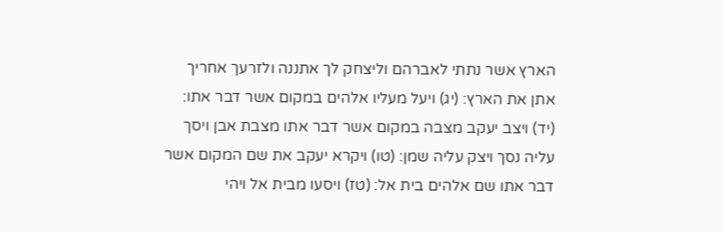הארץ אשר נתתי לאברהם וליצחק לך אתננה ולזרעך אחריך אתן את הארץ: (יג) ויעל מעליו אלהים במקום אשר דבר אתו: (יד) ויצב יעקב מצבה במקום אשר דבר אתו מצבת אבן ויסך עליה נסך ויצק עליה שמן: (טו) ויקרא יעקב את שם המקום אשר דבר אתו שם אלהים בית אל: (טז) ויסעו מבית אל ויהי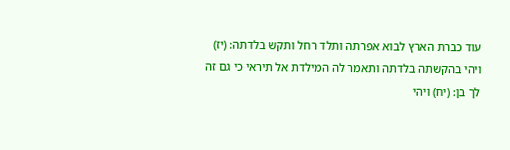עוד כברת הארץ לבוא אפרתה ותלד רחל ותקש בלדתה: (יז) ויהי בהקשתה בלדתה ותאמר לה המילדת אל תיראי כי גם זה לך בן: (יח) ויהי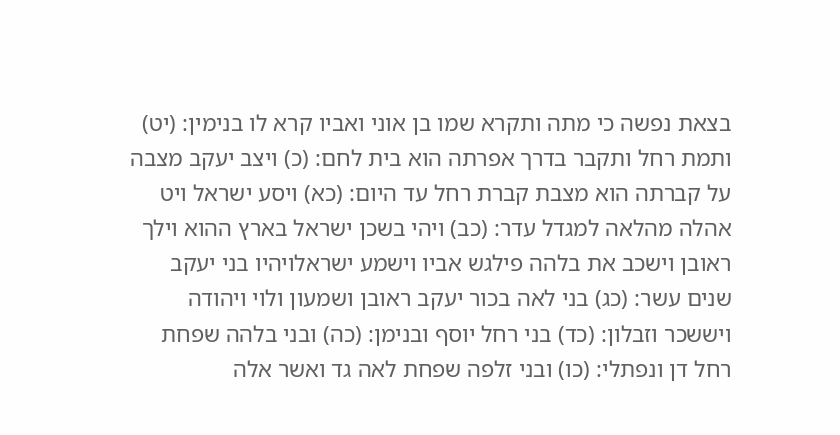בצאת נפשה כי מתה ותקרא שמו בן אוני ואביו קרא לו בנימין: (יט) ותמת רחל ותקבר בדרך אפרתה הוא בית לחם: (כ) ויצב יעקב מצבה על קברתה הוא מצבת קברת רחל עד היום: (כא) ויסע ישראל ויט אהלה מהלאה למגדל עדר: (כב) ויהי בשכן ישראל בארץ ההוא וילך ראובן וישכב את בלהה פילגש אביו וישמע ישראלויהיו בני יעקב שנים עשר: (כג) בני לאה בכור יעקב ראובן ושמעון ולוי ויהודה ויששכר וזבלון: (כד) בני רחל יוסף ובנימן: (כה) ובני בלהה שפחת רחל דן ונפתלי: (כו) ובני זלפה שפחת לאה גד ואשר אלה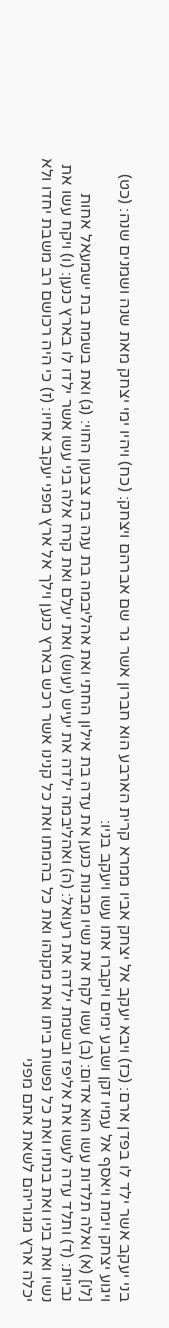בני יעקב אשר ילד לו בפדן ארם: (כז) ויבא יעקב אל יצחק אביו ממרא קרית הארבע הוא חברון אשר גר שם אברהם ויצחק: (כח) ויהיו ימי יצחק מאת שנה ושמנים שנה: (כט) ויגוע יצחק וימת ויאסף אל עמיו זקן ושבע ימים ויקברו אתו עשו ויעקב בניו:
[לו] (א) ואלה תלדות עשו הוא אדום: (ב) עשו לקח את נשיו מבנות כנען את עדה בת אילון החתי ואת אהליבמה בת ענה בת צבעון החוי: (ג) ואת בשמת בת ישמעאל אחות נביות: (ד) ותלד עדה לעשו את אליפז ובשמת ילדה את רעואל: (ה) ואהליבמה ילדה את יעיש (יעוש) ואת יעלם ואת קרח אלה בני עשו אשר ילדו לו בארץ כנען: (ו) ויקח עשו את נשיו ואת בניו ואת בנתיו ואת כל נפשות ביתו ואת מקנהו ואת כל בהמתו ואת כל קנינו אשר רכש בארץ כנען וילך אל ארץ מפני יעקב אחיו: (ז) כי היה רכושם רב משבת יחדו ולא יכלה ארץ מגוריהם לשאת אתם מפני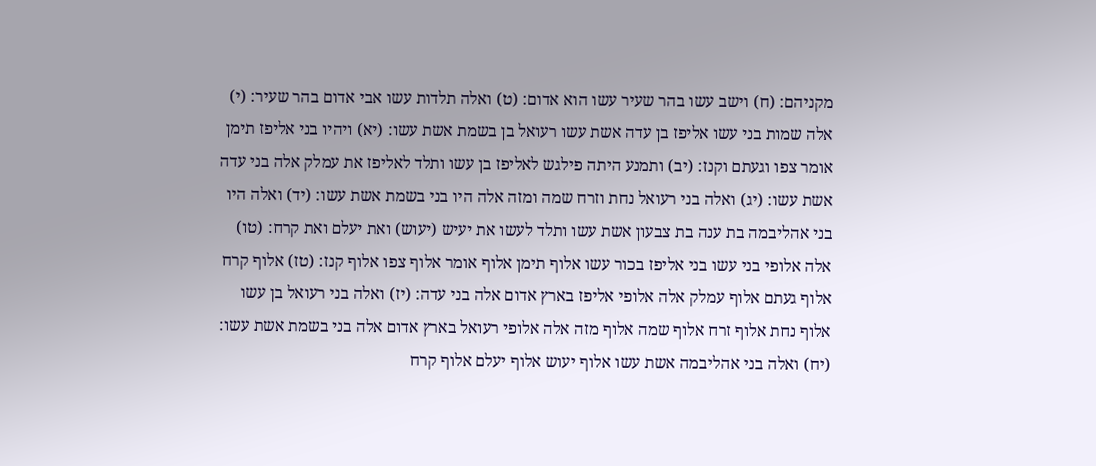מקניהם: (ח) וישב עשו בהר שעיר עשו הוא אדום: (ט) ואלה תלדות עשו אבי אדום בהר שעיר: (י) אלה שמות בני עשו אליפז בן עדה אשת עשו רעואל בן בשמת אשת עשו: (יא) ויהיו בני אליפז תימן אומר צפו וגעתם וקנז: (יב) ותמנע היתה פילגש לאליפז בן עשו ותלד לאליפז את עמלק אלה בני עדה אשת עשו: (יג) ואלה בני רעואל נחת וזרח שמה ומזה אלה היו בני בשמת אשת עשו: (יד) ואלה היו בני אהליבמה בת ענה בת צבעון אשת עשו ותלד לעשו את יעיש (יעוש) ואת יעלם ואת קרח: (טו) אלה אלופי בני עשו בני אליפז בכור עשו אלוף תימן אלוף אומר אלוף צפו אלוף קנז: (טז) אלוף קרח אלוף געתם אלוף עמלק אלה אלופי אליפז בארץ אדום אלה בני עדה: (יז) ואלה בני רעואל בן עשו אלוף נחת אלוף זרח אלוף שמה אלוף מזה אלה אלופי רעואל בארץ אדום אלה בני בשמת אשת עשו: (יח) ואלה בני אהליבמה אשת עשו אלוף יעוש אלוף יעלם אלוף קרח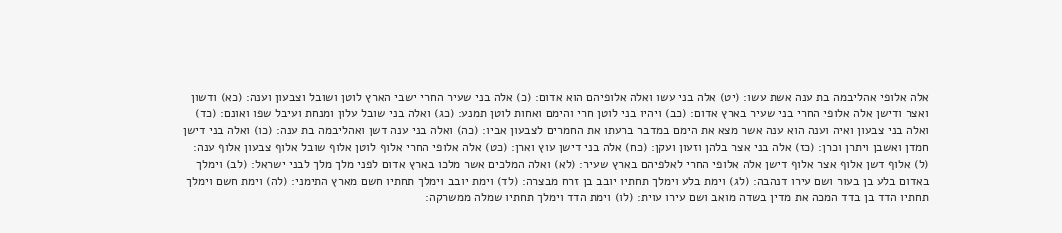אלה אלופי אהליבמה בת ענה אשת עשו: (יט) אלה בני עשו ואלה אלופיהם הוא אדום: (כ) אלה בני שעיר החרי ישבי הארץ לוטן ושובל וצבעון וענה: (כא) ודשון ואצר ודישן אלה אלופי החרי בני שעיר בארץ אדום: (כב) ויהיו בני לוטן חרי והימם ואחות לוטן תמנע: (כג) ואלה בני שובל עלון ומנחת ועיבל שפו ואונם: (כד) ואלה בני צבעון ואיה וענה הוא ענה אשר מצא את הימם במדבר ברעתו את החמרים לצבעון אביו: (כה) ואלה בני ענה דשן ואהליבמה בת ענה: (כו) ואלה בני דישן חמדן ואשבן ויתרן וכרן: (כז) אלה בני אצר בלהן וזעון ועקן: (כח) אלה בני דישן עוץ וארן: (כט) אלה אלופי החרי אלוף לוטן אלוף שובל אלוף צבעון אלוף ענה: (ל) אלוף דשן אלוף אצר אלוף דישן אלה אלופי החרי לאלפיהם בארץ שעיר: (לא) ואלה המלכים אשר מלכו בארץ אדום לפני מלך מלך לבני ישראל: (לב) וימלך באדום בלע בן בעור ושם עירו דנהבה: (לג) וימת בלע וימלך תחתיו יובב בן זרח מבצרה: (לד) וימת יובב וימלך תחתיו חשם מארץ התימני: (לה) וימת חשם וימלך תחתיו הדד בן בדד המכה את מדין בשדה מואב ושם עירו עוית: (לו) וימת הדד וימלך תחתיו שמלה ממשרקה: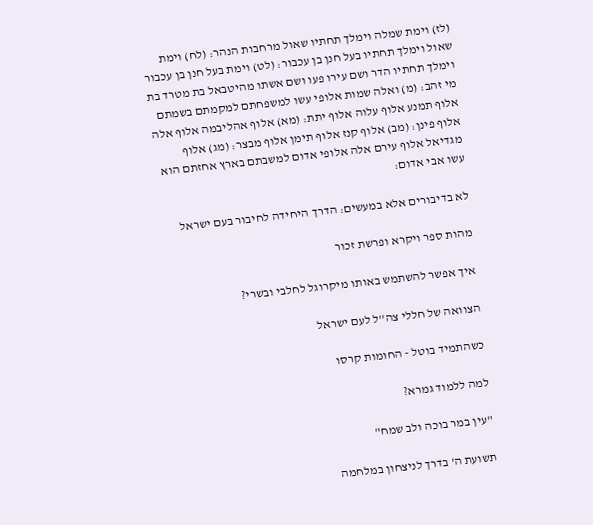(לז) וימת שמלה וימלך תחתיו שאול מרחבות הנהר: (לח) וימת שאול וימלך תחתיו בעל חנן בן עכבור: (לט) וימת בעל חנן בן עכבור וימלך תחתיו הדר ושם עירו פעו ושם אשתו מהיטבאל בת מטרד בת מי זהב: (מ) ואלה שמות אלופי עשו למשפחתם למקמתם בשמתם אלוף תמנע אלוף עלוה אלוף יתת: (מא) אלוף אהליבמה אלוף אלה אלוף פינן: (מב) אלוף קנז אלוף תימן אלוף מבצר: (מג) אלוף מגדיאל אלוף עירם אלה אלופי אדום למשבתם בארץ אחזתם הוא עשו אבי אדום:

לא בדיבורים אלא במעשים: הדרך היחידה לחיבור בעם ישראל

מהות ספר ויקרא ופרשת זכור

איך אפשר להשתמש באותו מיקרוגל לחלבי ובשרי?

הצוואה של חללי צה''ל לעם ישראל

כשהתמיד בוטל - החומות קרסו

למה ללמוד גמרא?

"עין במר בוכה ולב שמח"

תשועת ה' בדרך לניצחון במלחמה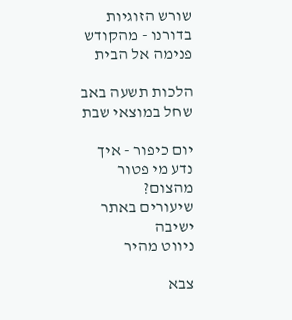שורש הזוגיות בדורנו - מהקודש פנימה אל הבית

הלכות תשעה באב שחל במוצאי שבת

יום כיפור - איך נדע מי פטור מהצום?
שיעורים באתר ישיבה
ניווט מהיר

צבא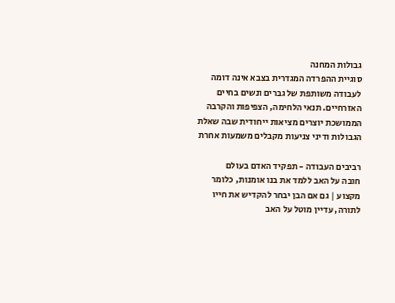גבולות המחנה
סוגיית ההפרדה המגדרית בצבא אינה דומה לעבודה משותפת של גברים ונשים בחיים האזרחיים. תנאי הלחימה, הצפיפות והקרבה הממושכת יוצרים מציאות ייחודית שבה שאלת הגבולות ודיני צניעות מקבלים משמעות אחרת

רביבים העבודה - תפקיד האדם בעולם
חובה על האב ללמד את בנו אומנות, כלומר מקצוע | גם אם הבן יבחר להקדיש את חייו לתורה, עדיין מוטל על האב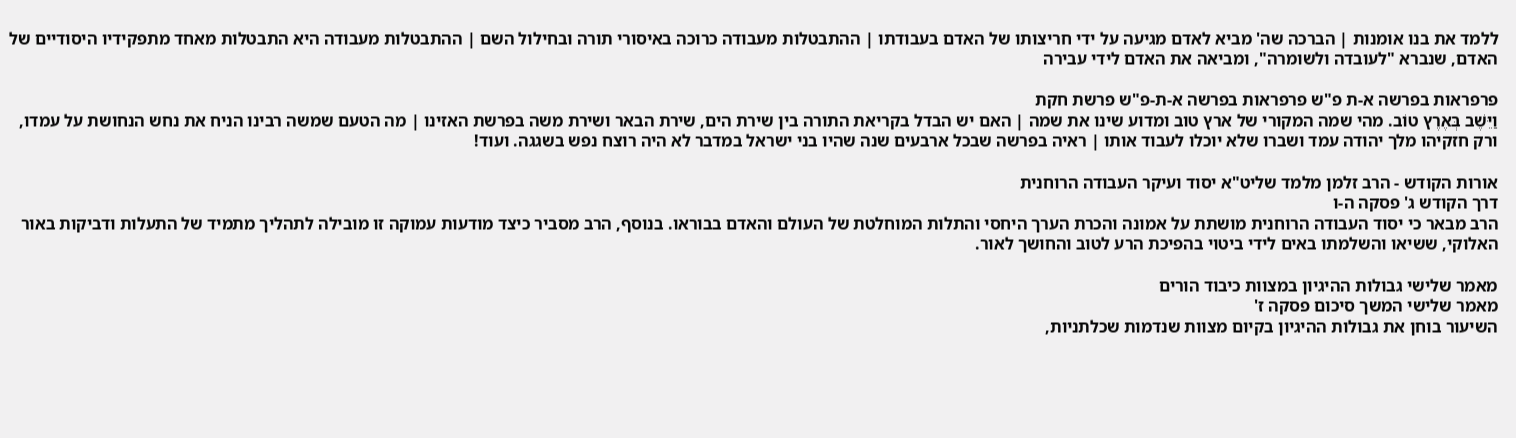ללמד את בנו אומנות | הברכה שה' מביא לאדם מגיעה על ידי חריצותו של האדם בעבודתו | ההתבטלות מעבודה כרוכה באיסורי תורה ובחילול השם | ההתבטלות מעבודה היא התבטלות מאחד מתפקידיו היסודיים של האדם, שנברא "לעובדה ולשומרה", ומביאה את האדם לידי עבירה

פרפראות בפרשה א-ת פ"ש פרפראות בפרשה א-ת-פ"ש פרשת חקת
וַיֵּשֶׁב בְּאֶרֶץ טוֹב. מהי שמה המקורי של ארץ טוב ומדוע שינו את שמה | האם יש הבדל בקריאת התורה בין שירת הים, שירת הבאר ושירת משה בפרשת האזינו | מה הטעם שמשה רבינו הניח את נחש הנחושת על עמדו, ורק חזקיהו מלך יהודה עמד ושברו שלא יוכלו לעבוד אותו | ראיה בפרשה שבכל ארבעים שנה שהיו בני ישראל במדבר לא היה רוצח נפש בשגגה. ועוד!

אורות הקודש - הרב זלמן מלמד שליט"א יסוד ועיקר העבודה הרוחנית
דרך הקודש ג' פסקה ה-ו
הרב מבאר כי יסוד העבודה הרוחנית מושתת על אמונה והכרת הערך היחסי והתלות המוחלטת של העולם והאדם בבוראו. בנוסף, הרב מסביר כיצד מודעות עמוקה זו מובילה לתהליך מתמיד של התעלות ודביקות באור האלוקי, ששיאו והשלמתו באים לידי ביטוי בהפיכת הרע לטוב והחושך לאור.

מאמר שלישי גבולות ההיגיון במצוות כיבוד הורים
מאמר שלישי המשך סיכום פסקה ז'
השיעור בוחן את גבולות ההיגיון בקיום מצוות שנדמות שכלתניות,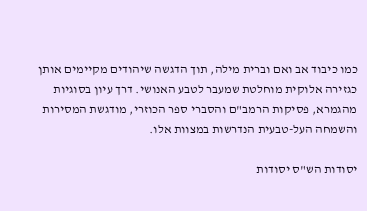כמו כיבוד אב ואם וברית מילה, תוך הדגשה שיהודים מקיימים אותן כגזירה אלוקית מוחלטת שמעבר לטבע האנושי. דרך עיון בסוגיות מהגמרא, פסיקות הרמב"ם והסברי ספר הכוזרי, מודגשת המסירות והשמחה העל-טבעית הנדרשות במצוות אלו.

יסודות הש"ס יסודות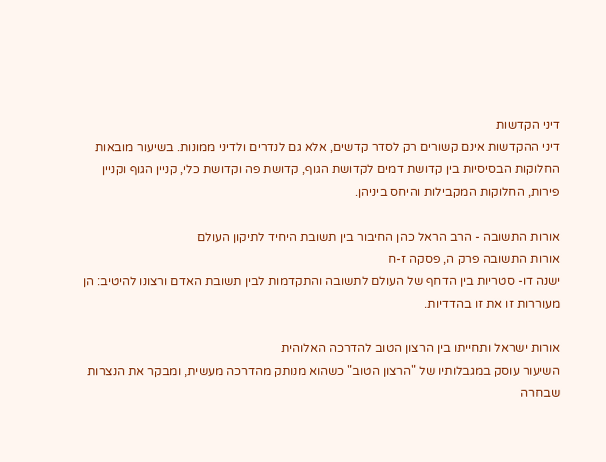דיני הקדשות
דיני ההקדשות אינם קשורים רק לסדר קדשים, אלא גם לנדרים ולדיני ממונות. בשיעור מובאות החלוקות הבסיסיות בין קדושת דמים לקדושת הגוף, קדושת פה וקדושת כלי, קניין הגוף וקניין פירות, החלוקות המקבילות והיחס ביניהן.

אורות התשובה - הרב הראל כהן החיבור בין תשובת היחיד לתיקון העולם
אורות התשובה פרק ה, פסקה ז-ח
ישנה דו- סטריות בין הדחף של העולם לתשובה והתקדמות לבין תשובת האדם ורצונו להיטיב: הן מעוררות זו את זו בהדדיות.

אורות ישראל ותחייתו בין הרצון הטוב להדרכה האלוהית
השיעור עוסק במגבלותיו של "הרצון הטוב" כשהוא מנותק מהדרכה מעשית, ומבקר את הנצרות שבחרה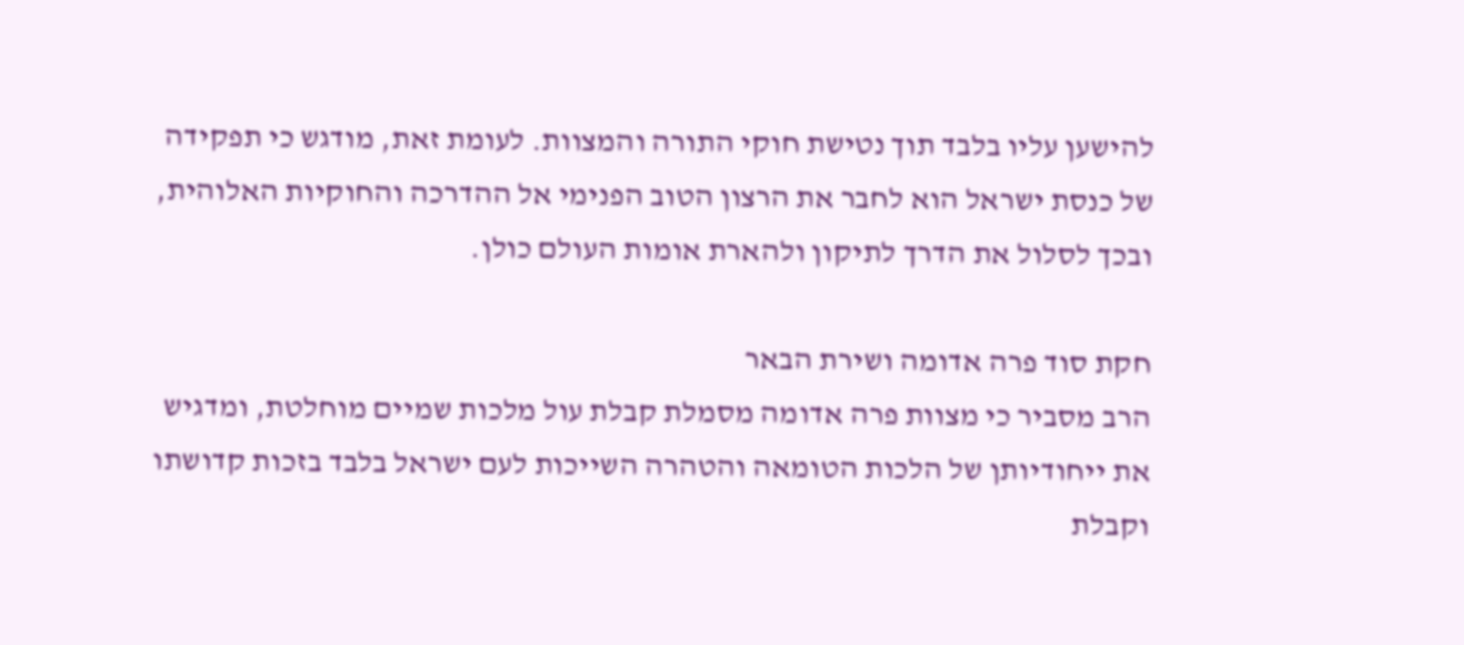להישען עליו בלבד תוך נטישת חוקי התורה והמצוות. לעומת זאת, מודגש כי תפקידה של כנסת ישראל הוא לחבר את הרצון הטוב הפנימי אל ההדרכה והחוקיות האלוהית, ובכך לסלול את הדרך לתיקון ולהארת אומות העולם כולן.

חקת סוד פרה אדומה ושירת הבאר
הרב מסביר כי מצוות פרה אדומה מסמלת קבלת עול מלכות שמיים מוחלטת, ומדגיש את ייחודיותן של הלכות הטומאה והטהרה השייכות לעם ישראל בלבד בזכות קדושתו וקבלת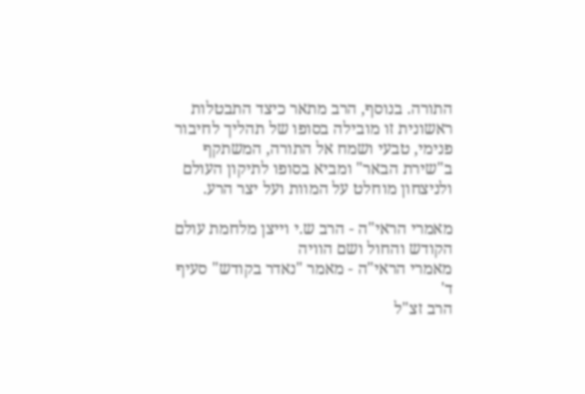התורה. בנוסף, הרב מתאר כיצד התבטלות ראשונית זו מובילה בסופו של תהליך לחיבור פנימי, טבעי ושמח אל התורה, המשתקף ב"שירת הבאר" ומביא בסופו לתיקון העולם ולניצחון מוחלט על המוות ועל יצר הרע.

מאמרי הראי"ה - הרב ש.י וייצן מלחמת עולם הקודש והחול ושם הוויה
מאמרי הראי"ה - מאמר "נאדר בקודש" סעיף ד'
הרב זצ"ל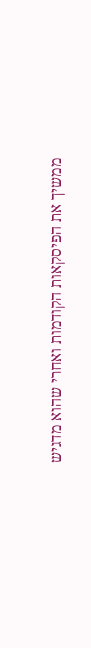ממשיך את הפיסקאות הקודמות ואחרי שהוא מדגיש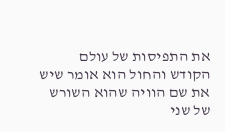את התפיסות של עולם הקודש והחול הוא אומר שיש את שם הוויה שהוא השורש של שני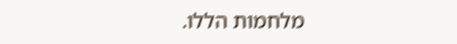מלחמות הללו.